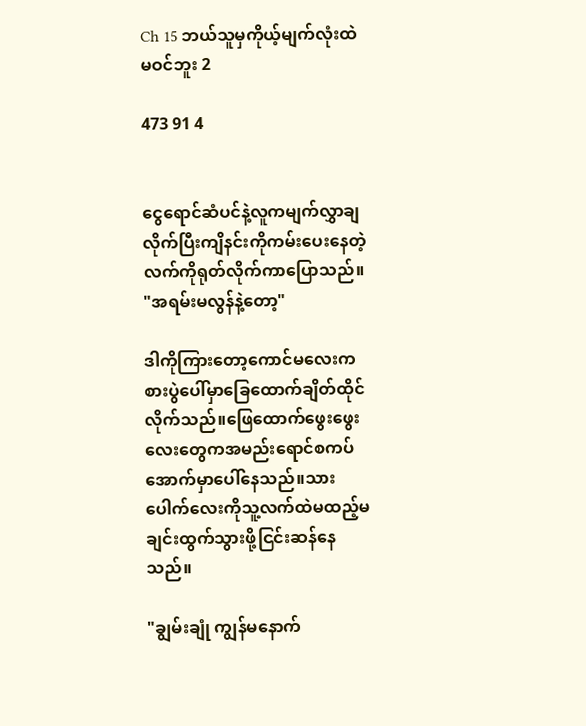Ch 15 ဘယ်သူမှကိုယ့်မျက်လုံးထဲမဝင်ဘူး 2

473 91 4


ငွေရောင်ဆံပင်နဲ့လူကမျက်လွှာချလိုက်ပြီးကျိနင်းကိုကမ်းပေးနေတဲ့လက်ကိုရုတ်လိုက်ကာပြောသည်။ "အရမ်းမလွန်နဲ့တော့"

ဒါကိုကြားတော့ကောင်မလေးကစားပွဲပေါ်မှာခြေထောက်ချိတ်ထိုင်လိုက်သည်။ဖြေထောက်ဖွေးဖွေးလေးတွေကအမည်းရောင်စကပ်အောက်မှာပေါ်နေသည်။သားပေါက်လေးကိုသူ့လက်ထဲမထည့်မချင်းထွက်သွားဖို့ငြင်းဆန်နေသည်။

"ချွမ်းချုံ ကျွန်မနောက်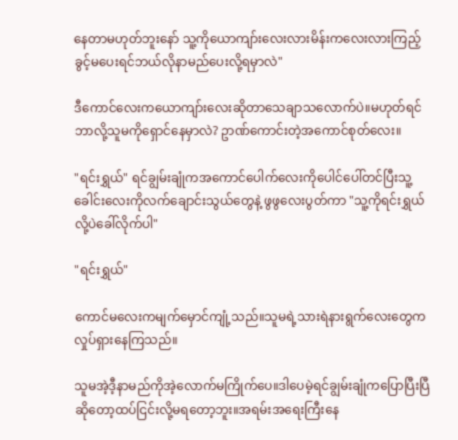နေတာမဟုတ်ဘူးနော် သူ့ကိုယောကျာ်းလေးလားမိန်းကလေးလားကြည့်ခွင့်မပေးရင်ဘယ်လိုနာမည်ပေးလို့ရမှာလဲ"

ဒီကောင်လေးကယောကျာ်းလေးဆိုတာသေချာသလောက်ပဲ။မဟုတ်ရင်ဘာလို့သူမကိုရှောင်နေမှာလဲ? ဥာဏ်ကောင်းတဲ့အကောင်စုတ်လေး။

"ရင်းရွှယ်" ရင်ချွမ်းချုံကအကောင်ပေါက်လေးကိုပေါင်ပေါ်တင်ပြီးသူ့ခေါင်းလေးကိုလက်ချောင်းသွယ်တွေနဲ့ ဖွဖွလေးပွတ်ကာ "သူ့ကိုရင်းရွှယ်လို့ပဲခေါ်လိုက်ပါ"

"ရင်းရွှယ်"

ကောင်မလေးကမျက်မှောင်ကျုံ့သည်။သူမရဲ့သားရဲနားရွက်လေးတွေကလှုပ်ရှားနေကြသည်။

သူမအဲ့ဒီ့နာမည်ကိုအဲ့လောက်မကြိုက်ပေ။ဒါပေမဲ့ရင်ချွမ်းချုံကပြောပြီးပြီဆိုတော့ထပ်ငြင်းလို့မရတော့ဘူး။အရမ်းအရေးကြီးနေ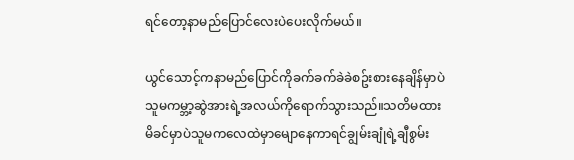ရင်တော့နာမည်ပြောင်လေးပဲပေးလိုက်မယ်။

ယွင်သောင့်ကနာမည်ပြောင်ကိုခက်ခက်ခဲခဲစဥ်းစားနေချိန်မှာပဲသူမကမ္ဘာ့ဆွဲအားရဲ့အလယ်ကိုရောက်သွားသည်။သတိမထားမိခင်မှာပဲသူမကလေထဲမှာမျောနေကာရင်ချွမ်းချုံရဲ့ချီစွမ်း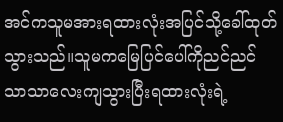အင်ကသူမအားရထားလုံးအပြင်သို့ခေါ်ထုတ်သွားသည်။သူမကမြေပြင်ပေါ်ကိုညင်ညင်သာသာလေးကျသွားပြီးရထားလုံးရဲ့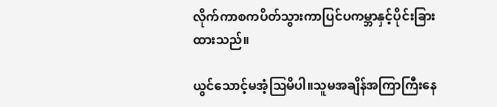လိုက်ကာစကပိတ်သွားကာပြင်ပကမ္ဘာနှင့်ပိုင်းခြားထားသည်။

ယွင်သောင့်မအံ့ဩမိပါ။သူမအချိန်အကြာကြီးနေ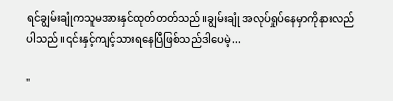ရင်ချွမ်းချုံကသူမအားနှင်ထုတ်တတ်သည်။ချွမ်းချုံ အလုပ်ရှုပ်နေမှာကိုနားလည်ပါသည်။၎င်းနှင့်ကျင့်သားရနေပြီဖြစ်သည်ဒါပေမဲ့...

"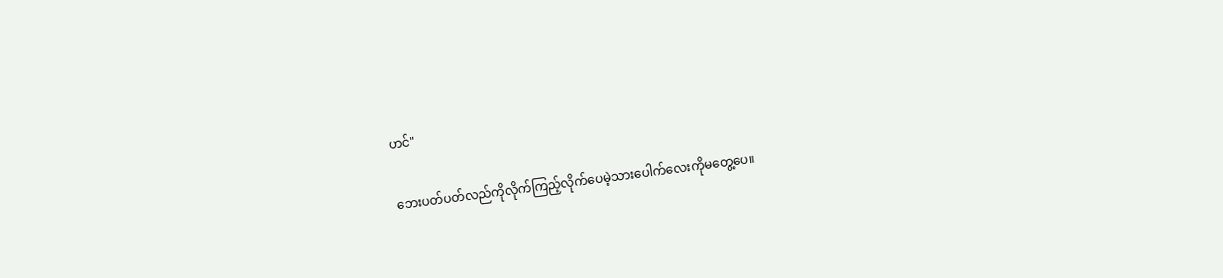ဟင်"

ဘေးပတ်ပတ်လည်ကိုလိုက်ကြည့်လိုက်ပေမဲ့သားပေါက်လေးကိုမတွေ့ပေ။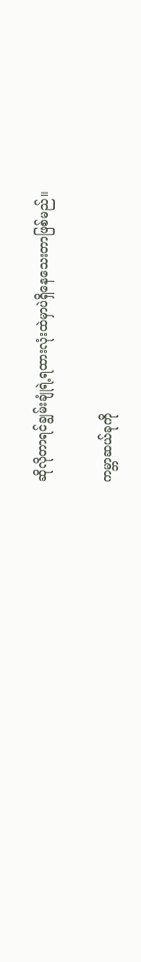ဆိုလိုတာရင်ချွမ်းချုံရဲ့ရထားလုံးထဲမှာပဲရှိနေသေးတာဖြစ်မည်။

ကမ္ဘာဆယ်ခုကို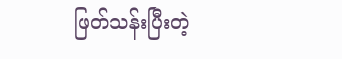ဖြတ်သန်းပြီးတဲ့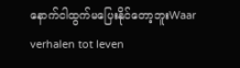နောက်ငါထွက်မပြေးနိုင်တော့ဘူးWaar verhalen tot leven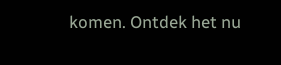komen. Ontdek het nu